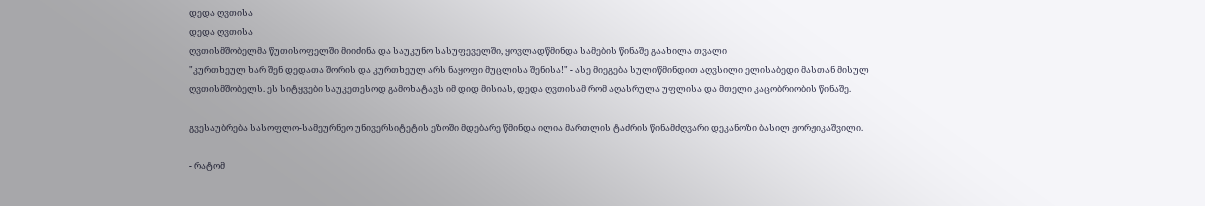დედა ღვთისა
დედა ღვთისა
ღვთისმშობელმა წუთისოფელში მიიძინა და საუკუნო სასუფეველში, ყოვლადწმინდა სამების წინაშე გაახილა თვალი
"კურთხეულ ხარ შენ დედათა შორის და კურთხეულ არს ნაყოფი მუცლისა შენისა!" - ასე მიეგება სულიწმინდით აღვსილი ელისაბედი მასთან მისულ ღვთისმშობელს. ეს სიტყვები საუკეთესოდ გამოხატავს იმ დიდ მისიას, დედა ღვთისამ რომ აღასრულა უფლისა და მთელი კაცობრიობის წინაშე.

გვესაუბრება სასოფლო-სამეურნეო უნივერსიტეტის ეზოში მდებარე წმინდა ილია მართლის ტაძრის წინამძღვარი დეკანოზი ბასილ ჟორჟიკაშვილი.

- რატომ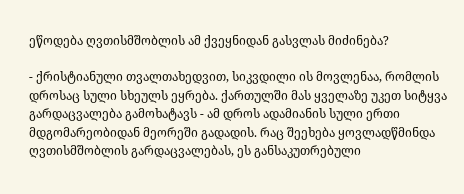ეწოდება ღვთისმშობლის ამ ქვეყნიდან გასვლას მიძინება?

- ქრისტიანული თვალთახედვით, სიკვდილი ის მოვლენაა, რომლის დროსაც სული სხეულს ეყრება. ქართულში მას ყველაზე უკეთ სიტყვა გარდაცვალება გამოხატავს - ამ დროს ადამიანის სული ერთი მდგომარეობიდან მეორეში გადადის. რაც შეეხება ყოვლადწმინდა ღვთისმშობლის გარდაცვალებას, ეს განსაკუთრებული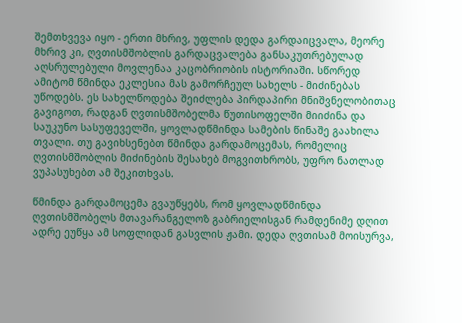შემთხვევა იყო - ერთი მხრივ, უფლის დედა გარდაიცვალა, მეორე მხრივ კი, ღვთისმშობლის გარდაცვალება განსაკუთრებულად აღსრულებული მოვლენაა კაცობრიობის ისტორიაში. სწორედ ამიტომ წმინდა ეკლესია მას გამორჩეულ სახელს - მიძინებას უწოდებს. ეს სახელწოდება შეიძლება პირდაპირი მნიშვნელობითაც გავიგოთ, რადგან ღვთისმშობელმა წუთისოფელში მიიძინა და საუკუნო სასუფეველში, ყოვლადწმინდა სამების წინაშე გაახილა თვალი. თუ გავიხსენებთ წმინდა გარდამოცემას, რომელიც ღვთისმშობლის მიძინების შესახებ მოგვითხრობს, უფრო ნათლად ვუპასუხებთ ამ შეკითხვას.

წმინდა გარდამოცემა გვაუწყებს, რომ ყოვლადწმინდა ღვთისმშობელს მთავარანგელოზ გაბრიელისგან რამდენიმე დღით ადრე ეუწყა ამ სოფლიდან გასვლის ჟამი. დედა ღვთისამ მოისურვა,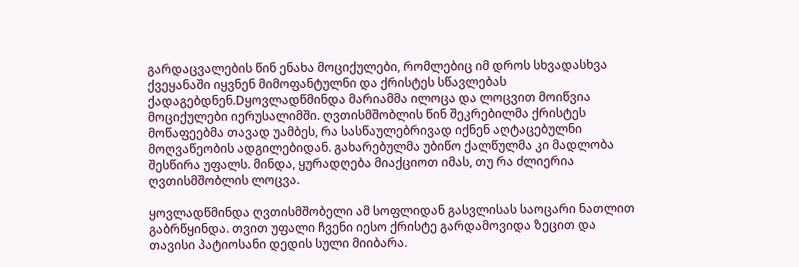გარდაცვალების წინ ენახა მოციქულები, რომლებიც იმ დროს სხვადასხვა ქვეყანაში იყვნენ მიმოფანტულნი და ქრისტეს სწავლებას ქადაგებდნენ.Dყოვლადწმინდა მარიამმა ილოცა და ლოცვით მოიწვია მოციქულები იერუსალიმში. ღვთისმშობლის წინ შეკრებილმა ქრისტეს მოწაფეებმა თავად უამბეს, რა სასწაულებრივად იქნენ აღტაცებულნი მოღვაწეობის ადგილებიდან. გახარებულმა უბიწო ქალწულმა კი მადლობა შესწირა უფალს. მინდა, ყურადღება მიაქციოთ იმას, თუ რა ძლიერია ღვთისმშობლის ლოცვა.

ყოვლადწმინდა ღვთისმშობელი ამ სოფლიდან გასვლისას საოცარი ნათლით გაბრწყინდა. თვით უფალი ჩვენი იესო ქრისტე გარდამოვიდა ზეცით და თავისი პატიოსანი დედის სული მიიბარა.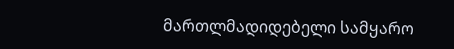მართლმადიდებელი სამყარო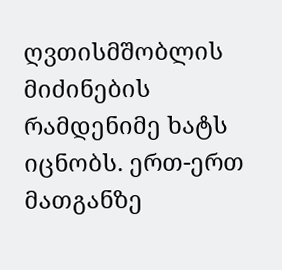ღვთისმშობლის მიძინების რამდენიმე ხატს იცნობს. ერთ-ერთ მათგანზე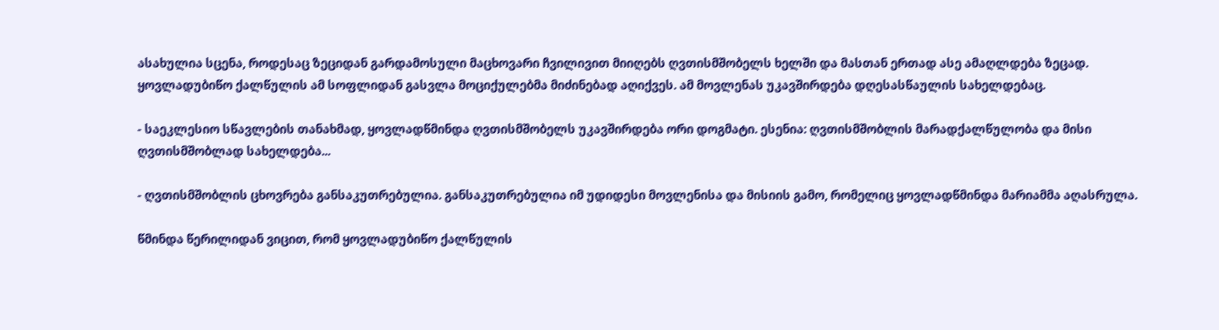ასახულია სცენა, როდესაც ზეციდან გარდამოსული მაცხოვარი ჩვილივით მიიღებს ღვთისმშობელს ხელში და მასთან ერთად ასე ამაღლდება ზეცად. ყოვლადუბიწო ქალწულის ამ სოფლიდან გასვლა მოციქულებმა მიძინებად აღიქვეს. ამ მოვლენას უკავშირდება დღესასწაულის სახელდებაც.

- საეკლესიო სწავლების თანახმად, ყოვლადწმინდა ღვთისმშობელს უკავშირდება ორი დოგმატი. ესენია: ღვთისმშობლის მარადქალწულობა და მისი ღვთისმშობლად სახელდება...

- ღვთისმშობლის ცხოვრება განსაკუთრებულია. განსაკუთრებულია იმ უდიდესი მოვლენისა და მისიის გამო, რომელიც ყოვლადწმინდა მარიამმა აღასრულა.

წმინდა წერილიდან ვიცით, რომ ყოვლადუბიწო ქალწულის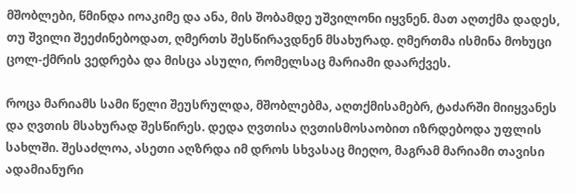მშობლები, წმინდა იოაკიმე და ანა, მის შობამდე უშვილონი იყვნენ. მათ აღთქმა დადეს, თუ შვილი შეეძინებოდათ, ღმერთს შესწირავდნენ მსახურად. ღმერთმა ისმინა მოხუცი ცოლ-ქმრის ვედრება და მისცა ასული, რომელსაც მარიამი დაარქვეს.

როცა მარიამს სამი წელი შეუსრულდა, მშობლებმა, აღთქმისამებრ, ტაძარში მიიყვანეს და ღვთის მსახურად შესწირეს. დედა ღვთისა ღვთისმოსაობით იზრდებოდა უფლის სახლში. შესაძლოა, ასეთი აღზრდა იმ დროს სხვასაც მიეღო, მაგრამ მარიამი თავისი ადამიანური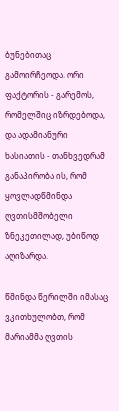ბუნებითაც გამოირჩეოდა. ორი ფაქტორის - გარემოს, რომელშიც იზრდებოდა, და ადამიანური ხასიათის - თანხვედრამ განაპირობა ის, რომ ყოვლადწმინდა ღვთისმშობელი ზნეკეთილად, უბიწოდ აღიზარდა.

წმინდა წერილში იმასაც ვკითხულობთ, რომ მარიამმა ღვთის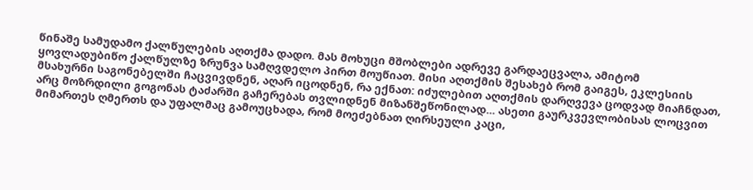წინაშე სამუდამო ქალწულების აღთქმა დადო. მას მოხუცი მშობლები ადრევე გარდაეცვალა, ამიტომ ყოვლადუბიწო ქალწულზე ზრუნვა სამღვდელო პირთ მოუწიათ. მისი აღთქმის შესახებ რომ გაიგეს, ეკლესიის მსახურნი საგონებელში ჩაცვივდნენ, აღარ იცოდნენ, რა ექნათ: იძულებით აღთქმის დარღვევა ცოდვად მიაჩნდათ, არც მოზრდილი გოგონას ტაძარში გაჩერებას თვლიდნენ მიზანშეწონილად... ასეთი გაურკვევლობისას ლოცვით მიმართეს ღმერთს და უფალმაც გამოუცხადა, რომ მოეძებნათ ღირსეული კაცი,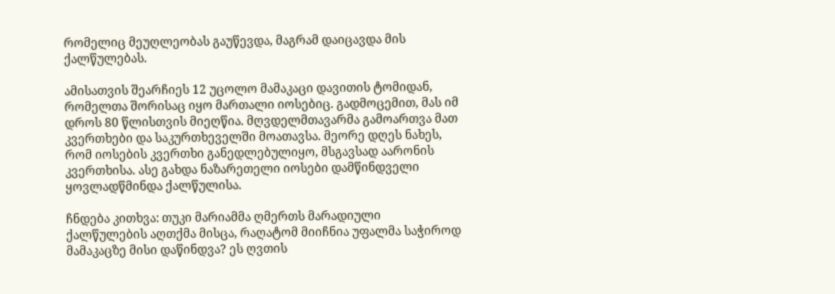რომელიც მეუღლეობას გაუწევდა, მაგრამ დაიცავდა მის ქალწულებას.

ამისათვის შეარჩიეს 12 უცოლო მამაკაცი დავითის ტომიდან, რომელთა შორისაც იყო მართალი იოსებიც. გადმოცემით, მას იმ დროს 80 წლისთვის მიეღწია. მღვდელმთავარმა გამოართვა მათ კვერთხები და საკურთხეველში მოათავსა. მეორე დღეს ნახეს, რომ იოსების კვერთხი განედლებულიყო, მსგავსად აარონის კვერთხისა. ასე გახდა ნაზარეთელი იოსები დამწინდველი ყოვლადწმინდა ქალწულისა.

ჩნდება კითხვა: თუკი მარიამმა ღმერთს მარადიული ქალწულების აღთქმა მისცა, რაღატომ მიიჩნია უფალმა საჭიროდ მამაკაცზე მისი დაწინდვა? ეს ღვთის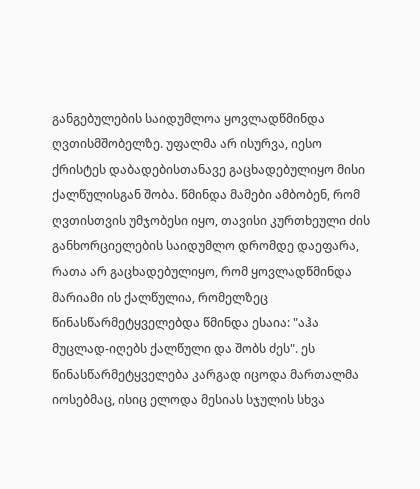განგებულების საიდუმლოა ყოვლადწმინდა ღვთისმშობელზე. უფალმა არ ისურვა, იესო ქრისტეს დაბადებისთანავე გაცხადებულიყო მისი ქალწულისგან შობა. წმინდა მამები ამბობენ, რომ ღვთისთვის უმჯობესი იყო, თავისი კურთხეული ძის განხორციელების საიდუმლო დრომდე დაეფარა, რათა არ გაცხადებულიყო, რომ ყოვლადწმინდა მარიამი ის ქალწულია, რომელზეც წინასწარმეტყველებდა წმინდა ესაია: "აჰა მუცლად-იღებს ქალწული და შობს ძეს". ეს წინასწარმეტყველება კარგად იცოდა მართალმა იოსებმაც, ისიც ელოდა მესიას სჯულის სხვა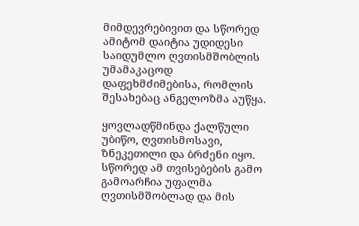მიმდევრებივით და სწორედ ამიტომ დაიტია უდიდესი საიდუმლო ღვთისმშობლის უმამაკაცოდ დაფეხმძიმებისა, რომლის შესახებაც ანგელოზმა აუწყა.

ყოვლადწმინდა ქალწული უბიწო, ღვთისმოსავი, ზნეკეთილი და ბრძენი იყო. სწორედ ამ თვისებების გამო გამოარჩია უფალმა ღვთისმშობლად და მის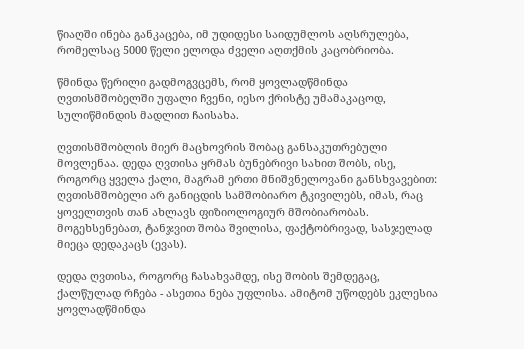წიაღში ინება განკაცება, იმ უდიდესი საიდუმლოს აღსრულება, რომელსაც 5000 წელი ელოდა ძველი აღთქმის კაცობრიობა.

წმინდა წერილი გადმოგვცემს, რომ ყოვლადწმინდა ღვთისმშობელში უფალი ჩვენი, იესო ქრისტე უმამაკაცოდ, სულიწმინდის მადლით ჩაისახა.

ღვთისმშობლის მიერ მაცხოვრის შობაც განსაკუთრებული მოვლენაა. დედა ღვთისა ყრმას ბუნებრივი სახით შობს, ისე, როგორც ყველა ქალი, მაგრამ ერთი მნიშვნელოვანი განსხვავებით: ღვთისმშობელი არ განიცდის სამშობიარო ტკივილებს, იმას, რაც ყოველთვის თან ახლავს ფიზიოლოგიურ მშობიარობას. მოგეხსენებათ, ტანჯვით შობა შვილისა, ფაქტობრივად, სასჯელად მიეცა დედაკაცს (ევას).

დედა ღვთისა, როგორც ჩასახვამდე, ისე შობის შემდეგაც, ქალწულად რჩება - ასეთია ნება უფლისა. ამიტომ უწოდებს ეკლესია ყოვლადწმინდა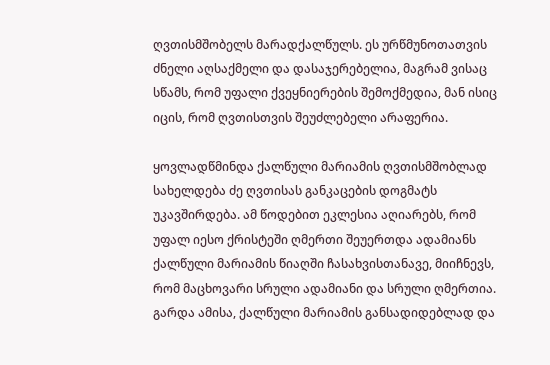ღვთისმშობელს მარადქალწულს. ეს ურწმუნოთათვის ძნელი აღსაქმელი და დასაჯერებელია, მაგრამ ვისაც სწამს, რომ უფალი ქვეყნიერების შემოქმედია, მან ისიც იცის, რომ ღვთისთვის შეუძლებელი არაფერია.

ყოვლადწმინდა ქალწული მარიამის ღვთისმშობლად სახელდება ძე ღვთისას განკაცების დოგმატს უკავშირდება. ამ წოდებით ეკლესია აღიარებს, რომ უფალ იესო ქრისტეში ღმერთი შეუერთდა ადამიანს ქალწული მარიამის წიაღში ჩასახვისთანავე, მიიჩნევს, რომ მაცხოვარი სრული ადამიანი და სრული ღმერთია. გარდა ამისა, ქალწული მარიამის განსადიდებლად და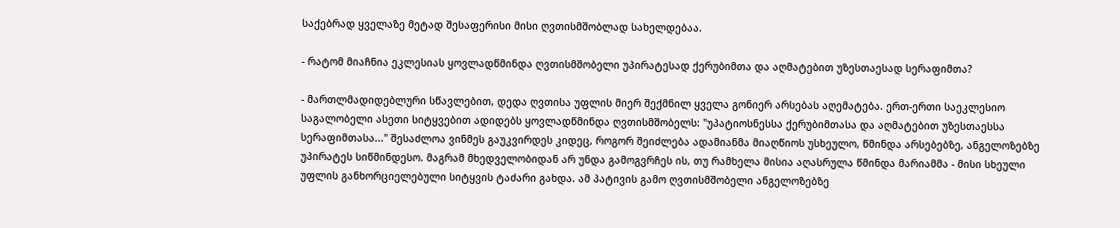საქებრად ყველაზე მეტად შესაფერისი მისი ღვთისმშობლად სახელდებაა.

- რატომ მიაჩნია ეკლესიას ყოვლადწმინდა ღვთისმშობელი უპირატესად ქერუბიმთა და აღმატებით უზესთაესად სერაფიმთა?

- მართლმადიდებლური სწავლებით, დედა ღვთისა უფლის მიერ შექმნილ ყველა გონიერ არსებას აღემატება. ერთ-ერთი საეკლესიო საგალობელი ასეთი სიტყვებით ადიდებს ყოვლადწმინდა ღვთისმშობელს: "უპატიოსნესსა ქერუბიმთასა და აღმატებით უზესთაესსა სერაფიმთასა..." შესაძლოა ვინმეს გაუკვირდეს კიდეც, როგორ შეიძლება ადამიანმა მიაღწიოს უსხეულო, წმინდა არსებებზე, ანგელოზებზე უპირატეს სიწმინდესო. მაგრამ მხედველობიდან არ უნდა გამოგვრჩეს ის, თუ რამხელა მისია აღასრულა წმინდა მარიამმა - მისი სხეული უფლის განხორციელებული სიტყვის ტაძარი გახდა. ამ პატივის გამო ღვთისმშობელი ანგელოზებზე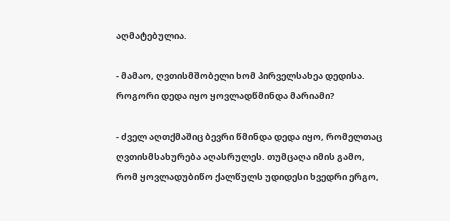აღმატებულია.

- მამაო, ღვთისმშობელი ხომ პირველსახეა დედისა. როგორი დედა იყო ყოვლადწმინდა მარიამი?

- ძველ აღთქმაშიც ბევრი წმინდა დედა იყო, რომელთაც ღვთისმსახურება აღასრულეს. თუმცაღა იმის გამო, რომ ყოვლადუბიწო ქალწულს უდიდესი ხვედრი ერგო,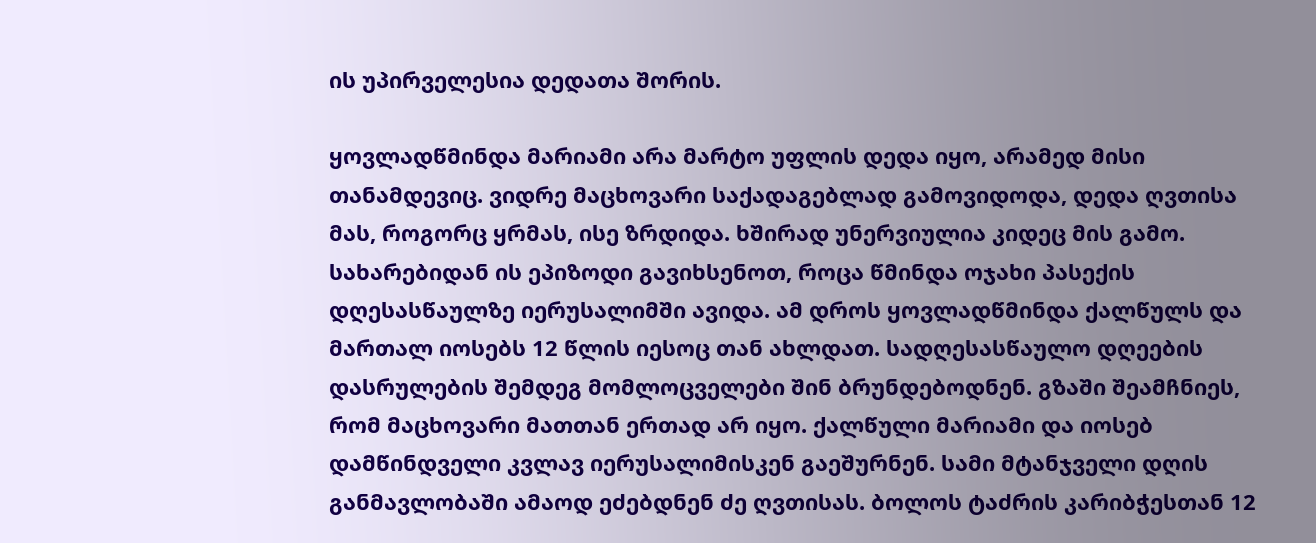ის უპირველესია დედათა შორის.

ყოვლადწმინდა მარიამი არა მარტო უფლის დედა იყო, არამედ მისი თანამდევიც. ვიდრე მაცხოვარი საქადაგებლად გამოვიდოდა, დედა ღვთისა მას, როგორც ყრმას, ისე ზრდიდა. ხშირად უნერვიულია კიდეც მის გამო. სახარებიდან ის ეპიზოდი გავიხსენოთ, როცა წმინდა ოჯახი პასექის დღესასწაულზე იერუსალიმში ავიდა. ამ დროს ყოვლადწმინდა ქალწულს და მართალ იოსებს 12 წლის იესოც თან ახლდათ. სადღესასწაულო დღეების დასრულების შემდეგ მომლოცველები შინ ბრუნდებოდნენ. გზაში შეამჩნიეს, რომ მაცხოვარი მათთან ერთად არ იყო. ქალწული მარიამი და იოსებ დამწინდველი კვლავ იერუსალიმისკენ გაეშურნენ. სამი მტანჯველი დღის განმავლობაში ამაოდ ეძებდნენ ძე ღვთისას. ბოლოს ტაძრის კარიბჭესთან 12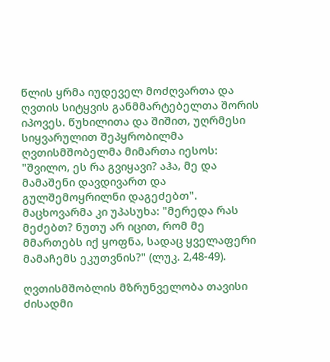წლის ყრმა იუდეველ მოძღვართა და ღვთის სიტყვის განმმარტებელთა შორის იპოვეს. წუხილითა და შიშით, უღრმესი სიყვარულით შეპყრობილმა ღვთისმშობელმა მიმართა იესოს: "შვილო, ეს რა გვიყავი? აჰა, მე და მამაშენი დავდივართ და გულშემოყრილნი დაგეძებთ". მაცხოვარმა კი უპასუხა: "მერედა რას მეძებთ? ნუთუ არ იცით, რომ მე მმართებს იქ ყოფნა, სადაც ყველაფერი მამაჩემს ეკუთვნის?" (ლუკ. 2,48-49).

ღვთისმშობლის მზრუნველობა თავისი ძისადმი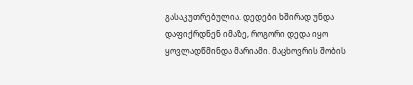გასაკუთრებულია. დედები ხშირად უნდა დაფიქრდნენ იმაზე, როგორი დედა იყო ყოვლადწმინდა მარიამი. მაცხოვრის შობის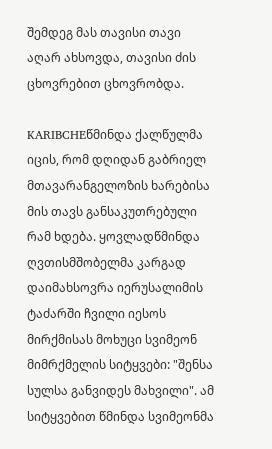შემდეგ მას თავისი თავი აღარ ახსოვდა, თავისი ძის ცხოვრებით ცხოვრობდა.

KARIBCHEწმინდა ქალწულმა იცის, რომ დღიდან გაბრიელ მთავარანგელოზის ხარებისა მის თავს განსაკუთრებული რამ ხდება. ყოვლადწმინდა ღვთისმშობელმა კარგად დაიმახსოვრა იერუსალიმის ტაძარში ჩვილი იესოს მირქმისას მოხუცი სვიმეონ მიმრქმელის სიტყვები: "შენსა სულსა განვიდეს მახვილი". ამ სიტყვებით წმინდა სვიმეონმა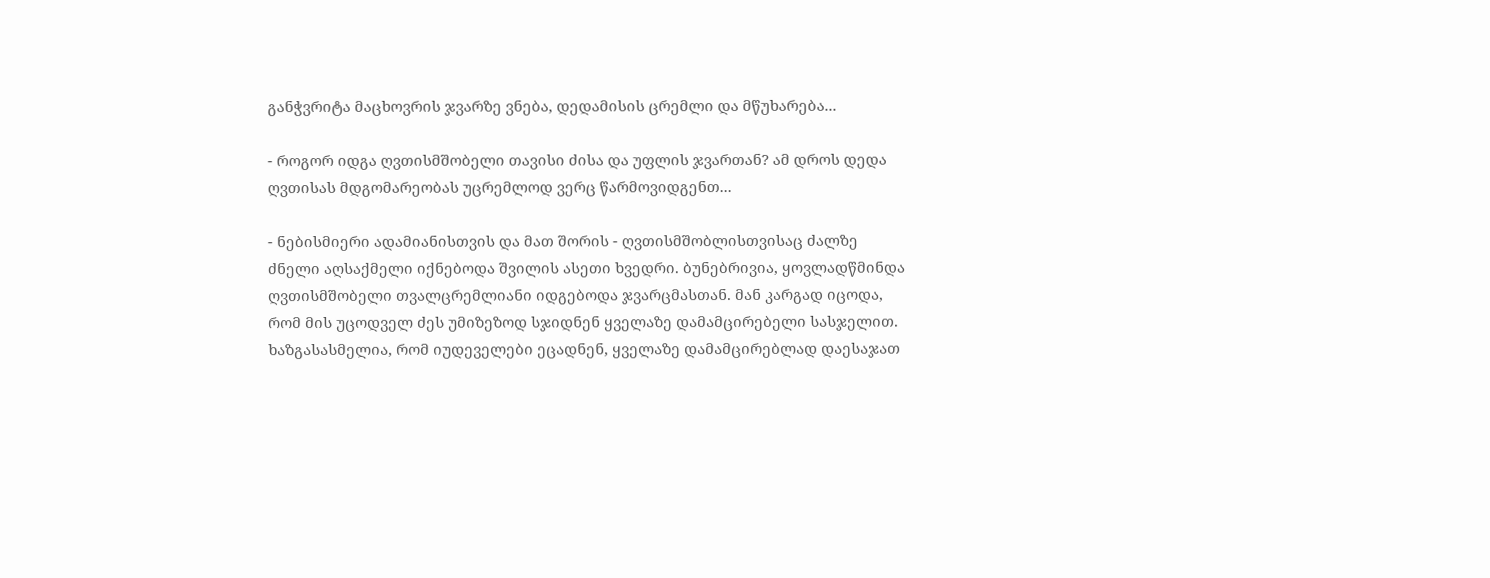განჭვრიტა მაცხოვრის ჯვარზე ვნება, დედამისის ცრემლი და მწუხარება...

- როგორ იდგა ღვთისმშობელი თავისი ძისა და უფლის ჯვართან? ამ დროს დედა ღვთისას მდგომარეობას უცრემლოდ ვერც წარმოვიდგენთ...

- ნებისმიერი ადამიანისთვის და მათ შორის - ღვთისმშობლისთვისაც ძალზე ძნელი აღსაქმელი იქნებოდა შვილის ასეთი ხვედრი. ბუნებრივია, ყოვლადწმინდა ღვთისმშობელი თვალცრემლიანი იდგებოდა ჯვარცმასთან. მან კარგად იცოდა, რომ მის უცოდველ ძეს უმიზეზოდ სჯიდნენ ყველაზე დამამცირებელი სასჯელით. ხაზგასასმელია, რომ იუდეველები ეცადნენ, ყველაზე დამამცირებლად დაესაჯათ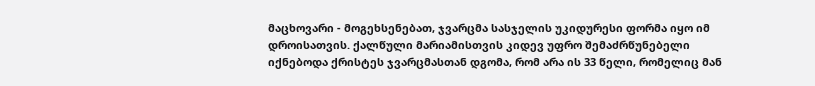მაცხოვარი - მოგეხსენებათ, ჯვარცმა სასჯელის უკიდურესი ფორმა იყო იმ დროისათვის. ქალწული მარიამისთვის კიდევ უფრო შემაძრწუნებელი იქნებოდა ქრისტეს ჯვარცმასთან დგომა, რომ არა ის 33 წელი, რომელიც მან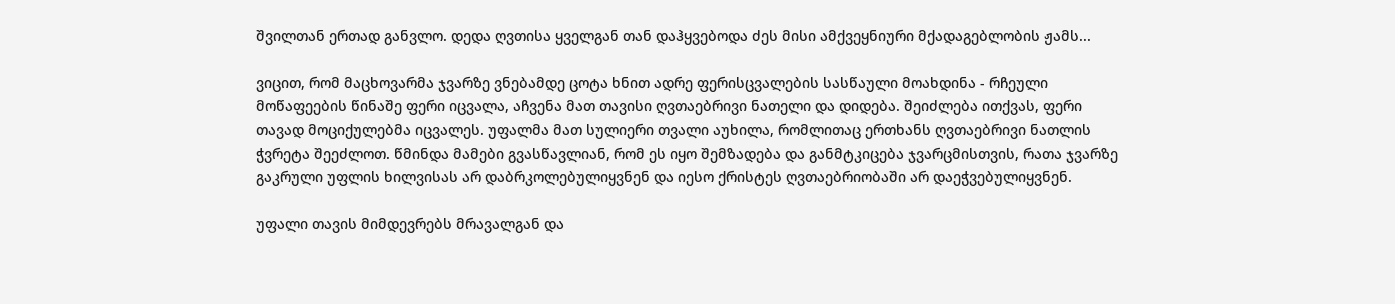შვილთან ერთად განვლო. დედა ღვთისა ყველგან თან დაჰყვებოდა ძეს მისი ამქვეყნიური მქადაგებლობის ჟამს...

ვიცით, რომ მაცხოვარმა ჯვარზე ვნებამდე ცოტა ხნით ადრე ფერისცვალების სასწაული მოახდინა - რჩეული მოწაფეების წინაშე ფერი იცვალა, აჩვენა მათ თავისი ღვთაებრივი ნათელი და დიდება. შეიძლება ითქვას, ფერი თავად მოციქულებმა იცვალეს. უფალმა მათ სულიერი თვალი აუხილა, რომლითაც ერთხანს ღვთაებრივი ნათლის ჭვრეტა შეეძლოთ. წმინდა მამები გვასწავლიან, რომ ეს იყო შემზადება და განმტკიცება ჯვარცმისთვის, რათა ჯვარზე გაკრული უფლის ხილვისას არ დაბრკოლებულიყვნენ და იესო ქრისტეს ღვთაებრიობაში არ დაეჭვებულიყვნენ.

უფალი თავის მიმდევრებს მრავალგან და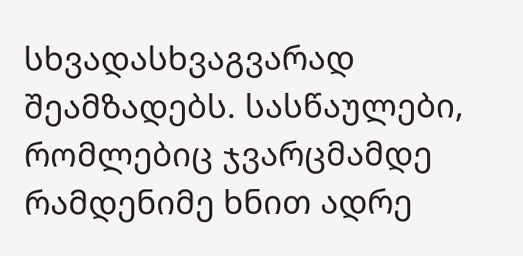სხვადასხვაგვარად შეამზადებს. სასწაულები, რომლებიც ჯვარცმამდე რამდენიმე ხნით ადრე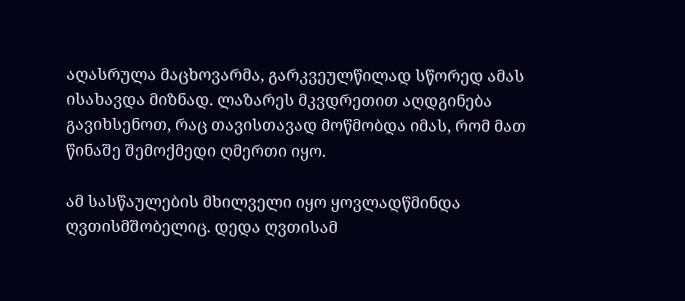აღასრულა მაცხოვარმა, გარკვეულწილად სწორედ ამას ისახავდა მიზნად. ლაზარეს მკვდრეთით აღდგინება გავიხსენოთ, რაც თავისთავად მოწმობდა იმას, რომ მათ წინაშე შემოქმედი ღმერთი იყო.

ამ სასწაულების მხილველი იყო ყოვლადწმინდა ღვთისმშობელიც. დედა ღვთისამ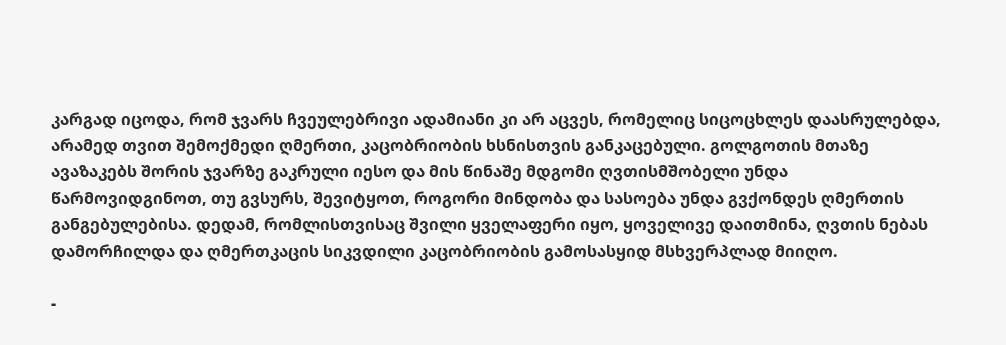კარგად იცოდა, რომ ჯვარს ჩვეულებრივი ადამიანი კი არ აცვეს, რომელიც სიცოცხლეს დაასრულებდა, არამედ თვით შემოქმედი ღმერთი, კაცობრიობის ხსნისთვის განკაცებული. გოლგოთის მთაზე ავაზაკებს შორის ჯვარზე გაკრული იესო და მის წინაშე მდგომი ღვთისმშობელი უნდა წარმოვიდგინოთ, თუ გვსურს, შევიტყოთ, როგორი მინდობა და სასოება უნდა გვქონდეს ღმერთის განგებულებისა. დედამ, რომლისთვისაც შვილი ყველაფერი იყო, ყოველივე დაითმინა, ღვთის ნებას დამორჩილდა და ღმერთკაცის სიკვდილი კაცობრიობის გამოსასყიდ მსხვერპლად მიიღო.

-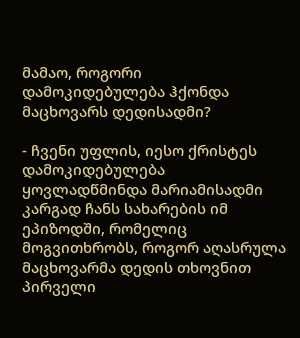მამაო, როგორი დამოკიდებულება ჰქონდა მაცხოვარს დედისადმი?

- ჩვენი უფლის, იესო ქრისტეს დამოკიდებულება ყოვლადწმინდა მარიამისადმი კარგად ჩანს სახარების იმ ეპიზოდში, რომელიც მოგვითხრობს, როგორ აღასრულა მაცხოვარმა დედის თხოვნით პირველი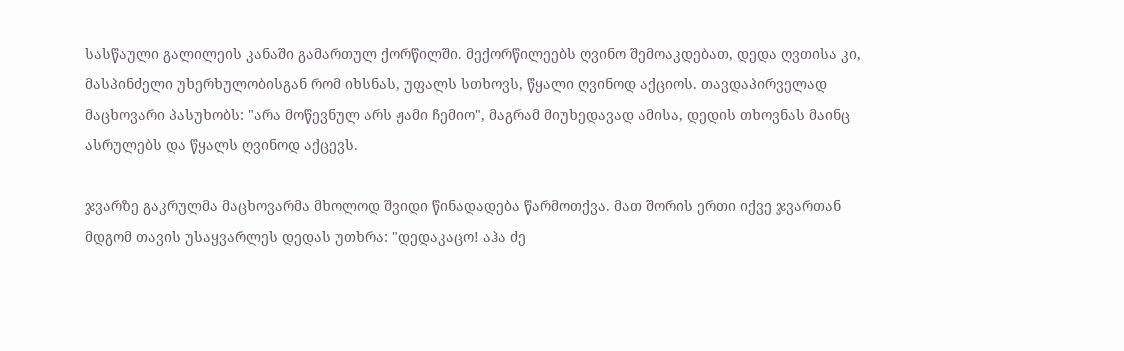სასწაული გალილეის კანაში გამართულ ქორწილში. მექორწილეებს ღვინო შემოაკდებათ, დედა ღვთისა კი, მასპინძელი უხერხულობისგან რომ იხსნას, უფალს სთხოვს, წყალი ღვინოდ აქციოს. თავდაპირველად მაცხოვარი პასუხობს: "არა მოწევნულ არს ჟამი ჩემიო", მაგრამ მიუხედავად ამისა, დედის თხოვნას მაინც ასრულებს და წყალს ღვინოდ აქცევს.

ჯვარზე გაკრულმა მაცხოვარმა მხოლოდ შვიდი წინადადება წარმოთქვა. მათ შორის ერთი იქვე ჯვართან მდგომ თავის უსაყვარლეს დედას უთხრა: "დედაკაცო! აჰა ძე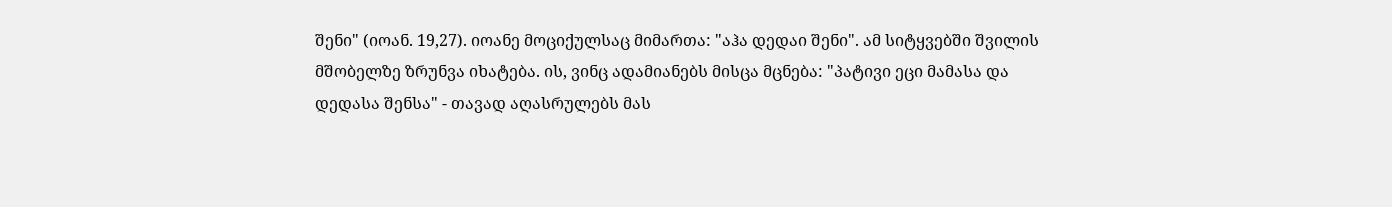შენი" (იოან. 19,27). იოანე მოციქულსაც მიმართა: "აჰა დედაი შენი". ამ სიტყვებში შვილის მშობელზე ზრუნვა იხატება. ის, ვინც ადამიანებს მისცა მცნება: "პატივი ეცი მამასა და დედასა შენსა" - თავად აღასრულებს მას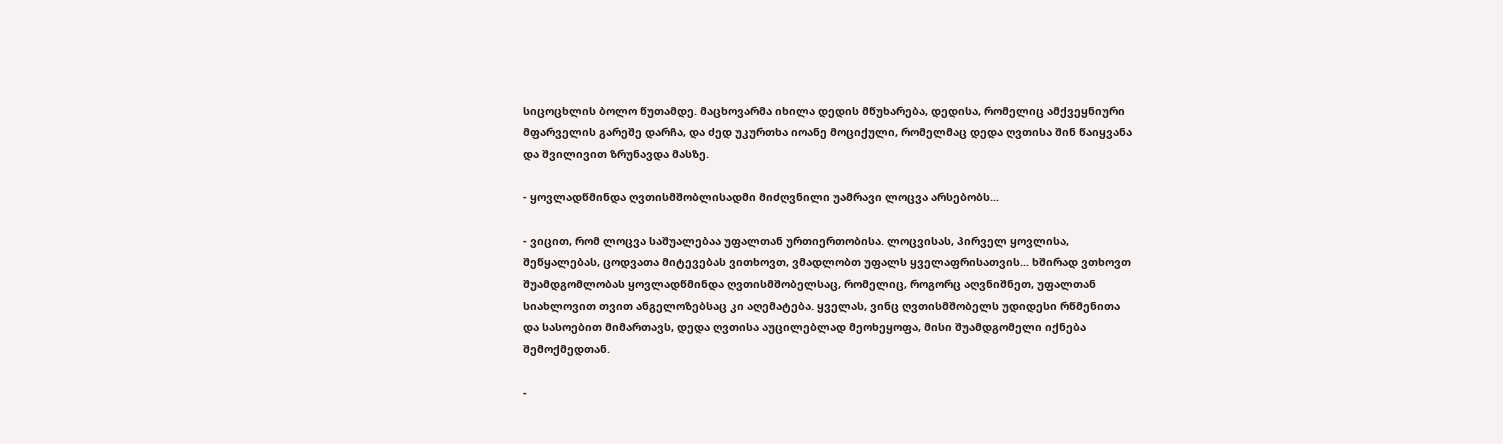სიცოცხლის ბოლო წუთამდე. მაცხოვარმა იხილა დედის მწუხარება, დედისა, რომელიც ამქვეყნიური მფარველის გარეშე დარჩა, და ძედ უკურთხა იოანე მოციქული, რომელმაც დედა ღვთისა შინ წაიყვანა და შვილივით ზრუნავდა მასზე.

- ყოვლადწმინდა ღვთისმშობლისადმი მიძღვნილი უამრავი ლოცვა არსებობს...

- ვიცით, რომ ლოცვა საშუალებაა უფალთან ურთიერთობისა. ლოცვისას, პირველ ყოვლისა, შეწყალებას, ცოდვათა მიტევებას ვითხოვთ, ვმადლობთ უფალს ყველაფრისათვის... ხშირად ვთხოვთ შუამდგომლობას ყოვლადწმინდა ღვთისმშობელსაც, რომელიც, როგორც აღვნიშნეთ, უფალთან სიახლოვით თვით ანგელოზებსაც კი აღემატება. ყველას, ვინც ღვთისმშობელს უდიდესი რწმენითა და სასოებით მიმართავს, დედა ღვთისა აუცილებლად მეოხეყოფა, მისი შუამდგომელი იქნება შემოქმედთან.

-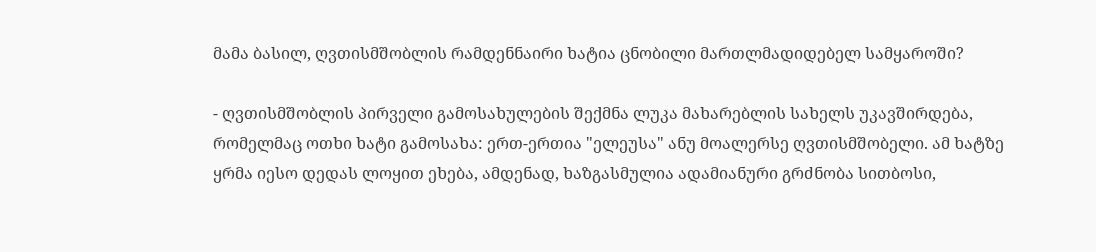მამა ბასილ, ღვთისმშობლის რამდენნაირი ხატია ცნობილი მართლმადიდებელ სამყაროში?

- ღვთისმშობლის პირველი გამოსახულების შექმნა ლუკა მახარებლის სახელს უკავშირდება, რომელმაც ოთხი ხატი გამოსახა: ერთ-ერთია "ელეუსა" ანუ მოალერსე ღვთისმშობელი. ამ ხატზე ყრმა იესო დედას ლოყით ეხება, ამდენად, ხაზგასმულია ადამიანური გრძნობა სითბოსი,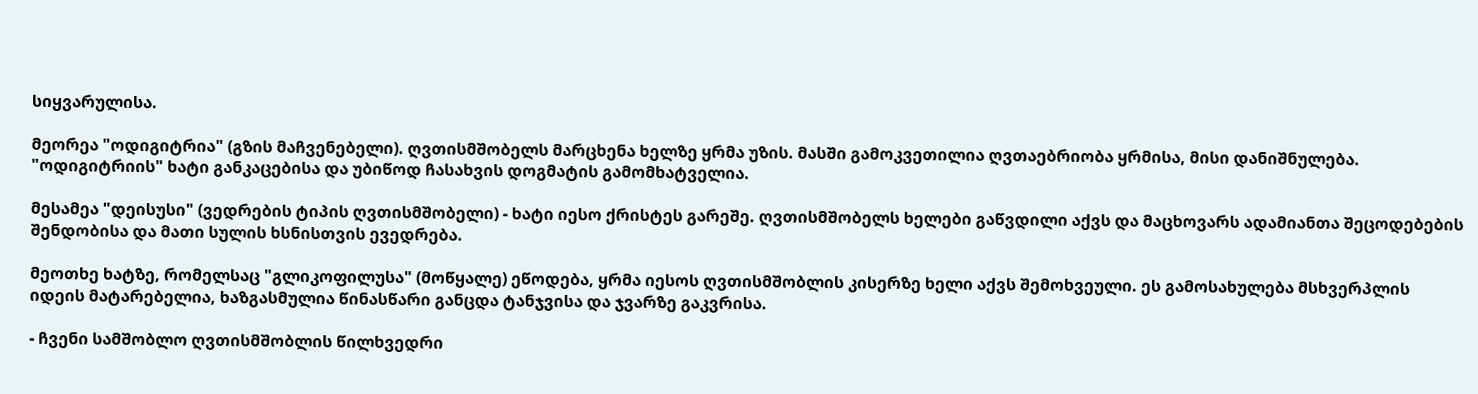სიყვარულისა.

მეორეა "ოდიგიტრია" (გზის მაჩვენებელი). ღვთისმშობელს მარცხენა ხელზე ყრმა უზის. მასში გამოკვეთილია ღვთაებრიობა ყრმისა, მისი დანიშნულება. "ოდიგიტრიის" ხატი განკაცებისა და უბიწოდ ჩასახვის დოგმატის გამომხატველია.

მესამეა "დეისუსი" (ვედრების ტიპის ღვთისმშობელი) - ხატი იესო ქრისტეს გარეშე. ღვთისმშობელს ხელები გაწვდილი აქვს და მაცხოვარს ადამიანთა შეცოდებების შენდობისა და მათი სულის ხსნისთვის ევედრება.

მეოთხე ხატზე, რომელსაც "გლიკოფილუსა" (მოწყალე) ეწოდება, ყრმა იესოს ღვთისმშობლის კისერზე ხელი აქვს შემოხვეული. ეს გამოსახულება მსხვერპლის იდეის მატარებელია, ხაზგასმულია წინასწარი განცდა ტანჯვისა და ჯვარზე გაკვრისა.

- ჩვენი სამშობლო ღვთისმშობლის წილხვედრი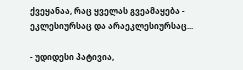ქვეყანაა, რაც ყველას გვეამაყება - ეკლესიურსაც და არაეკლესიურსაც...

- უდიდესი პატივია,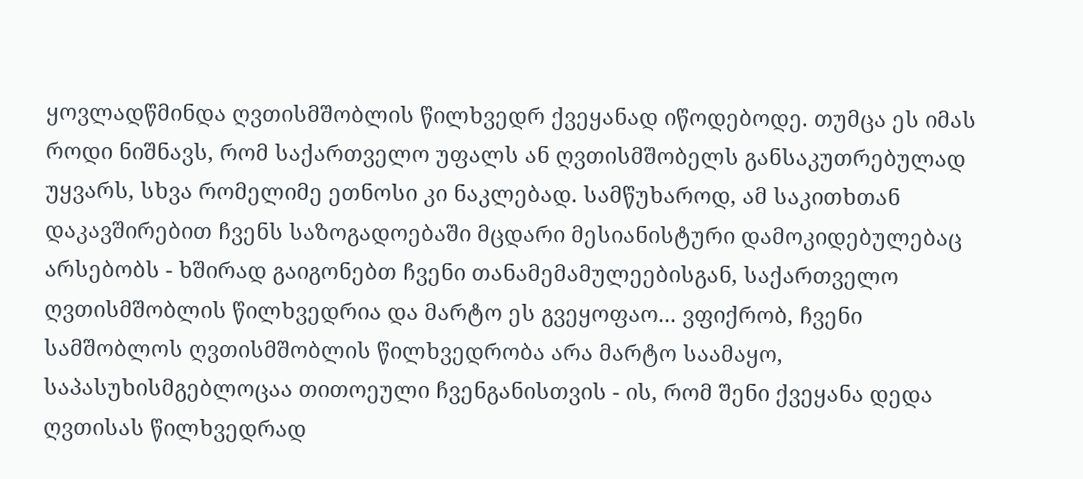ყოვლადწმინდა ღვთისმშობლის წილხვედრ ქვეყანად იწოდებოდე. თუმცა ეს იმას როდი ნიშნავს, რომ საქართველო უფალს ან ღვთისმშობელს განსაკუთრებულად უყვარს, სხვა რომელიმე ეთნოსი კი ნაკლებად. სამწუხაროდ, ამ საკითხთან დაკავშირებით ჩვენს საზოგადოებაში მცდარი მესიანისტური დამოკიდებულებაც არსებობს - ხშირად გაიგონებთ ჩვენი თანამემამულეებისგან, საქართველო ღვთისმშობლის წილხვედრია და მარტო ეს გვეყოფაო... ვფიქრობ, ჩვენი სამშობლოს ღვთისმშობლის წილხვედრობა არა მარტო საამაყო, საპასუხისმგებლოცაა თითოეული ჩვენგანისთვის - ის, რომ შენი ქვეყანა დედა ღვთისას წილხვედრად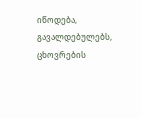იწოდება, გავალდებულებს, ცხოვრების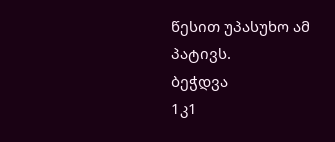წესით უპასუხო ამ პატივს.
ბეჭდვა
1კ1